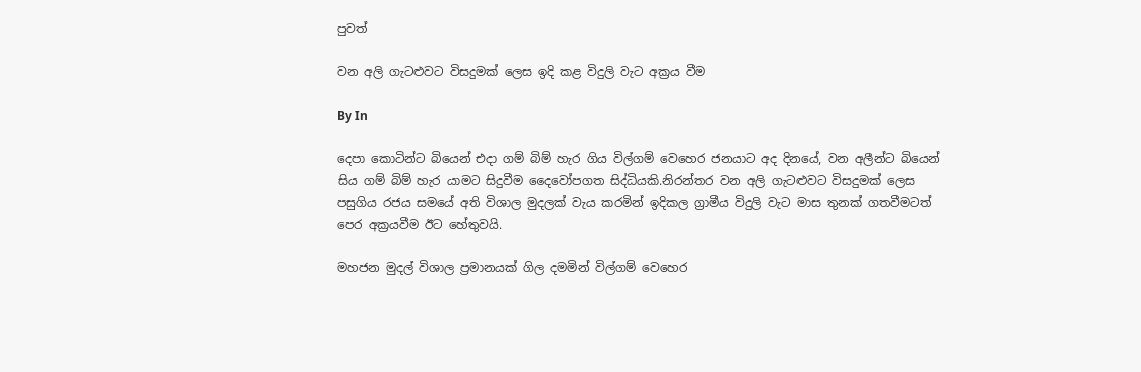පුවත්

වන අලි ගැටළුවට විසදුමක් ලෙස ඉදි කළ විදුලි වැට අක්‍රය වීම

By In

දෙපා කොටින්ට බියෙන් එදා ගම් බිම් හැර ගිය විල්ගම් වෙහෙර ජනයාට අද දිනයේ, වන අලීන්ට බියෙන් සිය ගම් බිම් හැර යාමට සිදුවීම දෛවෝපගත සිද්ධියකි.නිරන්තර වන අලි ගැටළුවට විසදුමක් ලෙස පසුගිය රජය සමයේ අති විශාල මුදලක් වැය කරමින් ඉදිකල ග්‍රාමීය විදුලි වැට මාස තුනක් ගතවීමටත් පෙර අක්‍රයවීම ඊට හේතුවයි.

මහජන මුදල් විශාල ප්‍රමානයක් ගිල දමමින් විල්ගම් වෙහෙර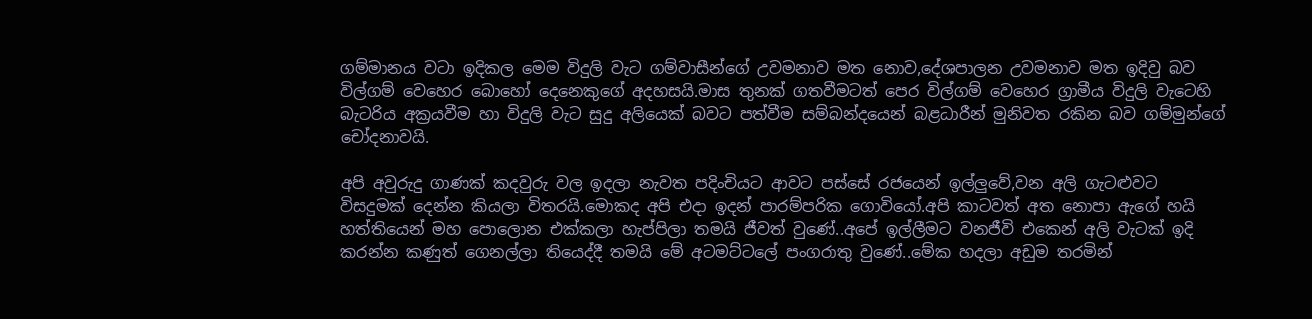ගම්මානය වටා ඉදිකල මෙම විදුලි වැට ගම්වාසීන්ගේ උවමනාව මත නොව,දේශපාලන උවමනාව මත ඉදිවු බව විල්ගම් වෙහෙර බොහෝ දෙනෙකුගේ අදහසයි.මාස තුනක් ගතවීමටත් පෙර විල්ගම් වෙහෙර ග්‍රාමීය විදුලි වැටෙහි බැටරිය අක්‍රයවීම හා විදුලි වැට සුදු අලියෙක් බවට පත්වීම සම්බන්දයෙන් බළධාරීන් මුනිවත රකින බව ගම්මුන්ගේ චෝදනාවයි.

අපි අවුරුදු ගාණක් කදවුරු වල ඉදලා නැවත පදිංචියට ආවට පස්සේ රජයෙන් ඉල්ලුවේ,වන අලි ගැටළුවට විසදුමක් දෙන්න කියලා විතරයි.මොකද අපි එදා ඉදන් පාරම්පරික ගොවියෝ.අපි කාටවත් අත නොපා ඇගේ හයි හත්තියෙන් මහ පොලොන එක්කලා හැප්පිලා තමයි ජීවත් වුණේ..අපේ ඉල්ලීමට වනජීවි එකෙන් අලි වැටක් ඉදි කරන්න කණුත් ගෙනල්ලා තියෙද්දී තමයි මේ අටමට්ටලේ පංගරාතු වුණේ..මේක හදලා අඩුම තරමින්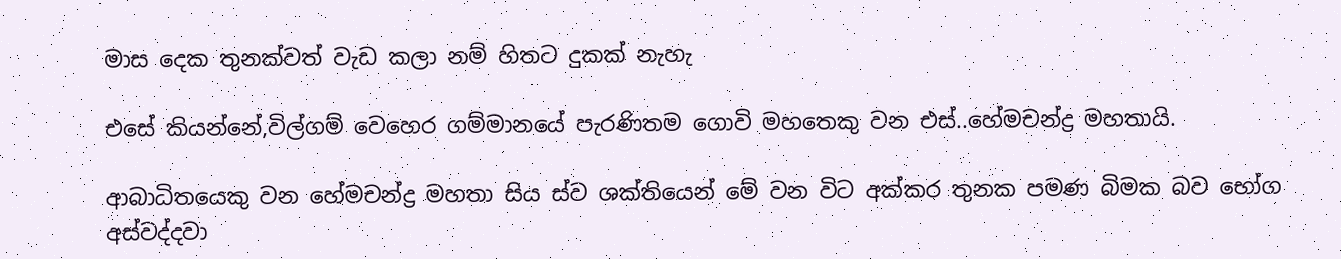මාස දෙක තුනක්වත් වැඩ කලා නම් හිතට දුකක් නැහැ

එසේ කියන්නේ,විල්ගම් වෙහෙර ගම්මානයේ පැරණිතම ගොවි මහතෙකු වන එස්..හේමචන්ද්‍ර මහතායි.

ආබාධිතයෙකු වන හේමචන්ද්‍ර මහතා සිය ස්ව ශක්තියෙන් මේ වන විට අක්කර තුනක පමණ බිමක බව භෝග අස්වද්දවා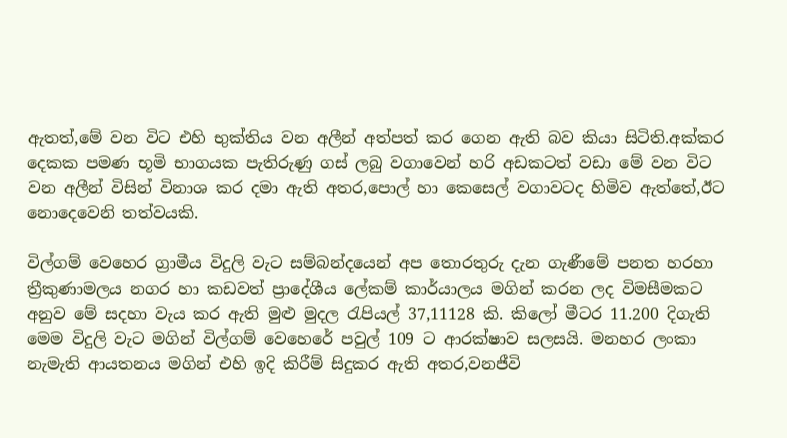ඇතත්,මේ වන විට එහි භුක්තිය වන අලීන් අත්පත් කර ගෙන ඇති බව කියා සිටිති.අක්කර දෙකක පමණ භූමි භාගයක පැතිරුණු ගස් ලබු වගාවෙන් හරි අඩකටත් වඩා මේ වන විට වන අලීන් විසින් විනාශ කර දමා ඇති අතර,පොල් හා කෙසෙල් වගාවටද හිමිව ඇත්තේ,ඊට නොදෙවෙනි තත්වයකි.

විල්ගම් වෙහෙර ග්‍රාමීය විදුලි වැට සම්බන්දයෙන් අප තොරතුරු දැන ගැණීමේ පනත හරහා ත්‍රීකුණාමලය නගර හා කඩවත් ප්‍රාදේශීය ලේකම් කාර්යාලය මගින් කරන ලද විමසීමකට අනුව මේ සදහා වැය කර ඇති මුළු මුදල රැපියල් 37,11128 කි. කිලෝ මීටර 11.200 දිගැති මෙම විදුලි වැට මගින් විල්ගම් වෙහෙරේ පවුල් 109 ට ආරක්ෂාව සලසයි. මනහර ලංකා නැමැති ආයතනය මගින් එහි ඉදි කිරීම් සිදුකර ඇති අතර,වනජීවි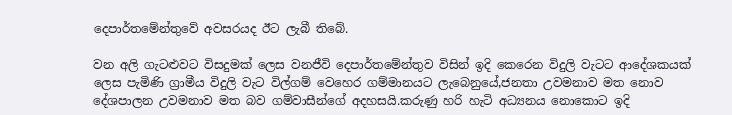දෙපාර්තමේන්තුවේ අවසරයද ඊට ලැබී තිබේ.

වන අලි ගැටළුවට විසදුමක් ලෙස වනජීවි දෙපාර්තමේන්තුව විසින් ඉදි කෙරෙන විදුලි වැටට ආදේශකයක් ලෙස පැමිණි ග්‍රාමීය විදුලි වැට විල්ගම් වෙහෙර ගම්මානයට ලැබෙනුයේ,ජනතා උවමනාව මත නොව දේශපාලන උවමනාව මත බව ගම්වාසීන්ගේ අදහසයි.කරුණු හරි හැටි අධ්‍යනය නොකොට ඉදි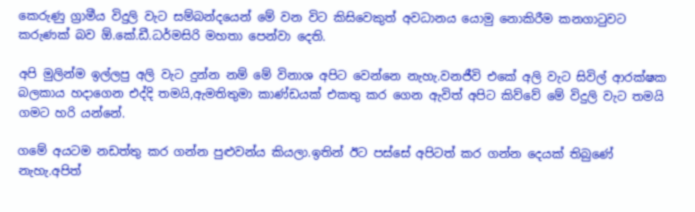කෙරුණු ග්‍රාමීය විදුලි වැට සම්බන්දයෙන් මේ වන විට කිසිවෙකුත් අවධානය යොමු නොකිරීම කනගාටුවට කරුණක් බව ඕ.කේ.ඩී.ධර්මසිරි මහතා පෙන්වා දෙති.

අපි මුලින්ම ඉල්ලපු අලි වැට දුන්න නම් මේ විනාශ අපිට වෙන්නෙ නැහැ.වනජීවි එකේ අලි වැට සිවිල් ආරක්ෂක බලකාය හදාගෙන එද්දි තමයි,ඇමතිතුමා කාණ්ඩයක් එකතු කර ගෙන ඇවිත් අපිට කිව්වේ මේ විදුලි වැට තමයි ගමට හරි යන්නේ.

ගමේ අයටම නඩත්තු කර ගන්න පුළුවන්ය කියලා.ඉතින් ඊට පස්සේ අපිටත් කර ගන්න දෙයක් තිබුණේ නැහැ.අපිත්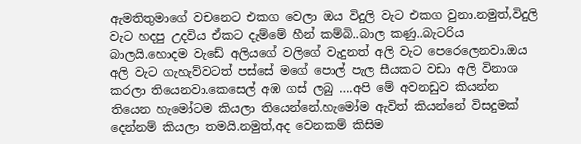ඇමතිතුමාගේ වචනෙට එකග වෙලා ඔය විදුලි වැට එකග වුනා.නමුත්,විදුලි වැට හදපු උදවිය ඒකට දැම්මේ හීන් කම්බි..බාල කණු..බැටරිය බාලයි.හොදම වැඩේ අලියගේ වලිගේ වැදුනත් අලි වැට පෙරෙලෙනවා.ඔය අලි වැට ගැහැව්වටත් පස්සේ මගේ පොල් පැල සීයකට වඩා අලි විනාශ කරලා තියෙනවා.කෙසෙල් අඹ ගස් ලබු ….අපි මේ අවනඩුව කියන්න තියෙන හැමෝටම කියලා තියෙන්නේ.හැමෝම ඇවිත් කියන්නේ විසදුමක් දෙන්නම් කියලා තමයි.නමුත්,අද වෙනකම් කිසිම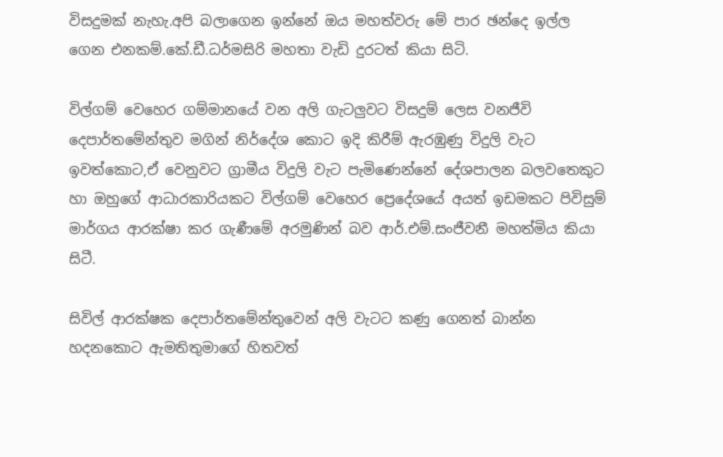විසදුමක් නැහැ.අපි බලාගෙන ඉන්නේ ඔය මහත්වරු මේ පාර ඡන්දෙ ඉල්ල ගෙන එනකම්.කේ.ඩී.ධර්මසිරි මහතා වැඩි දුරටත් කියා සිටි.

විල්ගම් වෙහෙර ගම්මානයේ වන අලි ගැටලුවට විසදුම් ලෙස වනජීවි දෙපාර්තමේන්තුව මගින් නිර්දේශ කොට ඉදි කිරීම් ඇරඹුණු විදුලි වැට ඉවත්කොට,ඒ වෙනුවට ග්‍රාමීය විදුලි වැට පැමිණෙන්නේ දේශපාලන බලව‍තෙකුට හා ඔහුගේ ආධාරකාරියකට විල්ගම් වෙහෙර ප්‍රෙදේශයේ අයත් ඉඩමකට පිවිසුම් මාර්ගය ආරක්ෂා කර ගැණීමේ අරමුණින් බව ආර්.එම්.සංජීවනී මහත්මිය කියා සිටී.

සිවිල් ආරක්ෂක දෙපාර්තමේන්තුවෙන් අලි වැටට කණු ගෙනත් බාන්න හදනකොට ඇමතිතුමාගේ හිතවත්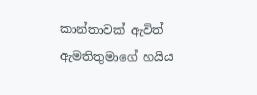කාන්තාවක් ඇවිත් ඇමතිතුමාගේ හයිය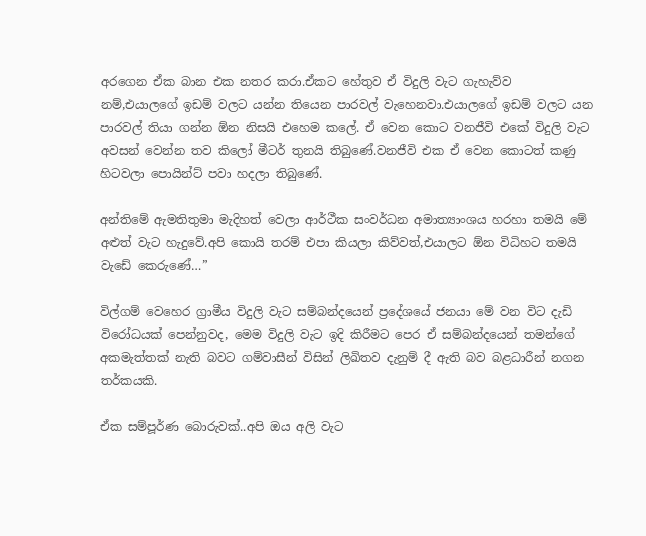අරගෙන ඒක බාන එක නතර කරා.ඒකට හේතුව ඒ විදුලි වැට ගැහැව්ව නම්,එයාලගේ ඉඩම් වලට යන්න තියෙන පාරවල් වැහෙනවා.එයාලගේ ඉඩම් වලට යන පාරවල් තියා ගන්න ඕන නිසයි එහෙම කලේ. ඒ වෙන කොට වනජීවි එකේ විදුලි වැට අවසන් වෙන්න තව කිලෝ මීටර් තුනයි තිබුණේ.වනජීවි එක ඒ වෙන කොටත් කණු හිටවලා පොයින්ට් පවා හදලා තිබුණේ.

අන්තිමේ ඇමතිතුමා මැදිහත් වෙලා ආර්ථීක සංවර්ධන අමාත්‍යාංශය හරහා තමයි මේ අළුත් වැට හැදුවේ.අපි කොයි තරම් එපා කියලා කිව්වත්,එයාලට ඕන විධිහට තමයි වැඩේ කෙරුණේ…”

විල්ගම් වෙහෙර ග්‍රාමීය විදුලි වැට සම්බන්දයෙන් ප්‍රදේශයේ ජනයා මේ වන විට දැඩි විරෝධයක් පෙන්නුවද, මෙම විදුලි වැට ඉදි කිරීමට පෙර ඒ සම්බන්දයෙන් තමන්ගේ අකමැත්තක් නැති බවට ගම්වාසීන් විසින් ලිඛිතව දැනුම් දී ඇති බව බළධාරීන් නගන තර්කයකි.

ඒක සම්පූර්ණ බොරුවක්..අපි ඔය අලි වැට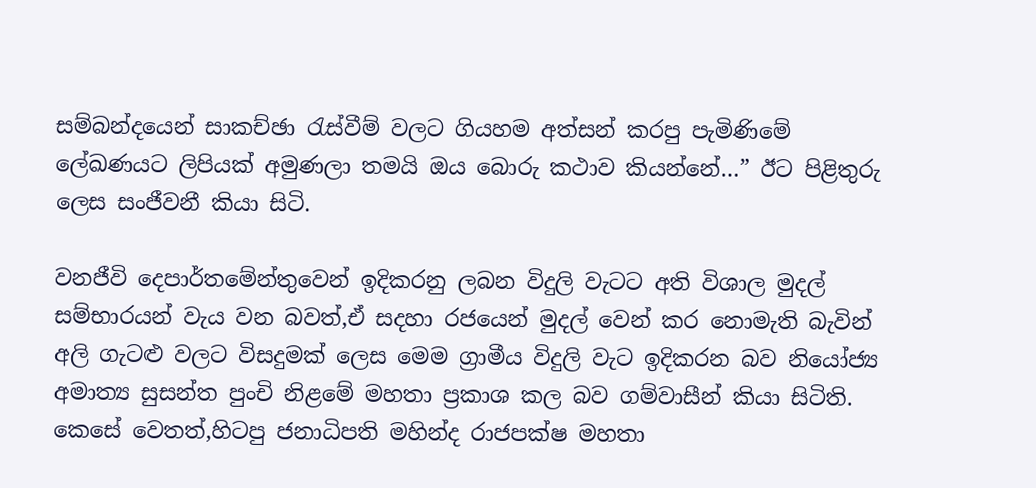සම්බන්දයෙන් සාකච්ඡා රැස්වීම් වලට ගියහම අත්සන් කරපු පැමිණිමේ ලේඛණයට ලිපියක් අමුණලා තමයි ඔය බොරු කථාව කියන්නේ…” ඊට පිළිතුරු ලෙස සංජීවනී කියා සිටි.

වනජීවි දෙපාර්තමේන්තුවෙන් ඉදිකරනු ලබන විදුලි වැටට අති විශාල මුදල් සම්භාරයන් වැය වන බවත්,ඒ සදහා රජයෙන් මුදල් වෙන් කර නොමැති බැවින් අලි ගැටළු වලට විසදුමක් ලෙස මෙම ග්‍රාමීය විදුලි වැට ඉදිකරන බව නියෝජ්‍ය අමාත්‍ය සුසන්ත පුංචි නිළමේ මහතා ප්‍රකාශ කල බව ගම්වාසීන් කියා සිටිති. කෙසේ වෙතත්,හිටපු ජනාධිපති මහින්ද රාජපක්ෂ මහතා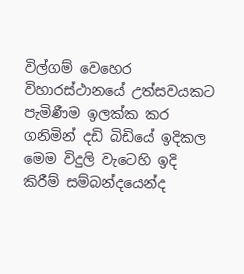විල්ගම් වෙහෙර විහාරස්ථානයේ උත්සවයකට පැමිණීම ඉලක්ක කර ගනිමින් දඩි බිඩියේ ඉදිකල මෙම විදුලි වැටෙහි ඉදි කිරීම් සම්බන්දයෙන්ද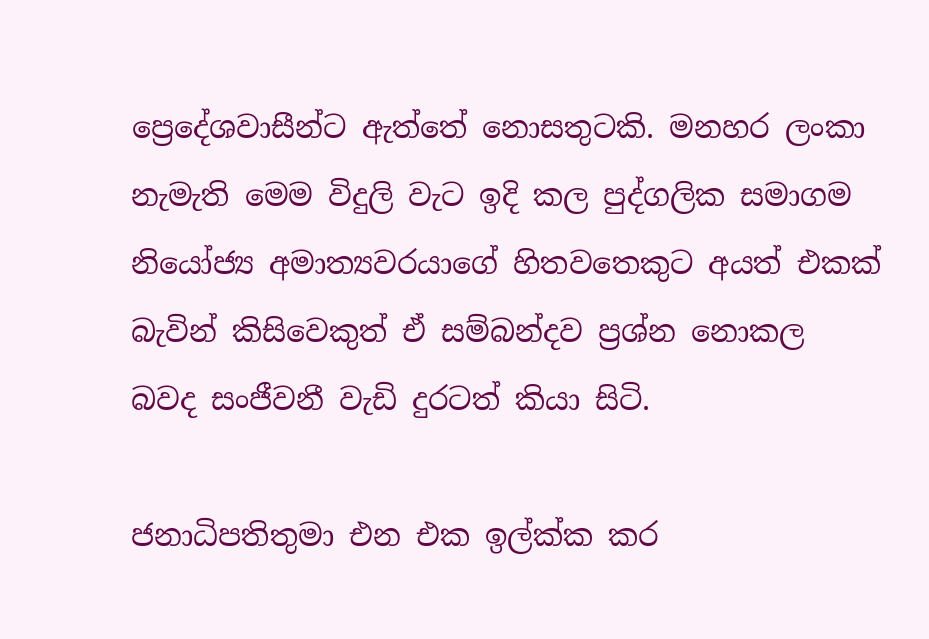ප්‍රෙදේශවාසීන්ට ඇත්තේ නොසතුටකි. මනහර ලංකා නැමැති මෙම විදුලි වැට ඉදි කල පුද්ගලික සමාගම නියෝජ්‍ය අමාත්‍යවරයාගේ හිතවතෙකුට අයත් එකක් බැවින් කිසිවෙකුත් ඒ සම්බන්දව ප්‍රශ්න නොකල බවද සංජීවනී වැඩි දුරටත් කියා සිටි.

ජනාධිපතිතුමා එන එක ඉල්ක්ක කර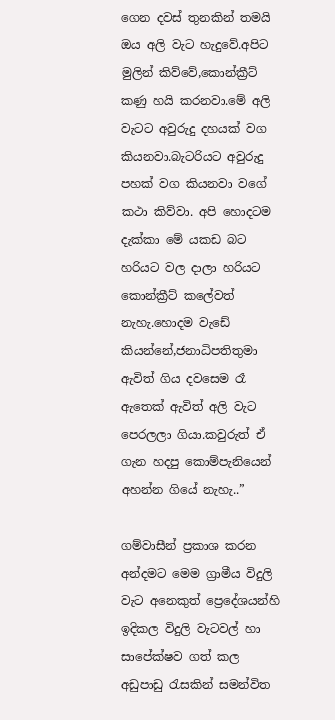ගෙන දවස් තුනකින් තමයි ඔය අලි වැට හැදුවේ.අපිට මුලින් කිව්වේ,කොන්ක්‍රීට් කණු හයි කරනවා.මේ අලි වැටට අවුරුදු දහයක් වග කියනවා.බැටරියට අවුරුදු පහක් වග කියනවා වගේ කථා කිව්වා. අපි හොදටම දැක්කා මේ යකඩ බට හරියට වල දාලා හරියට කොන්ක්‍රීට් කලේවත් නැහැ.හොදම වැඩේ කියන්නේ,ජනාධිපතිතුමා ඇවිත් ගිය දවසෙම රෑ ඇතෙක් ඇවිත් අලි වැට පෙරලලා ගියා.කවුරුත් ඒ ගැන හදපු කොම්පැනියෙන් අහන්න ගියේ නැහැ..”

ගම්වාසීන් ප්‍රකාශ කරන අන්දමට මෙම ග්‍රාමීය විදුලි වැට අනෙකුත් ප්‍රෙදේශයන්හි ඉදිකල විදුලි වැටවල් හා සාපේක්ෂව ගත් කල අඩුපාඩු රැසකින් සමන්විත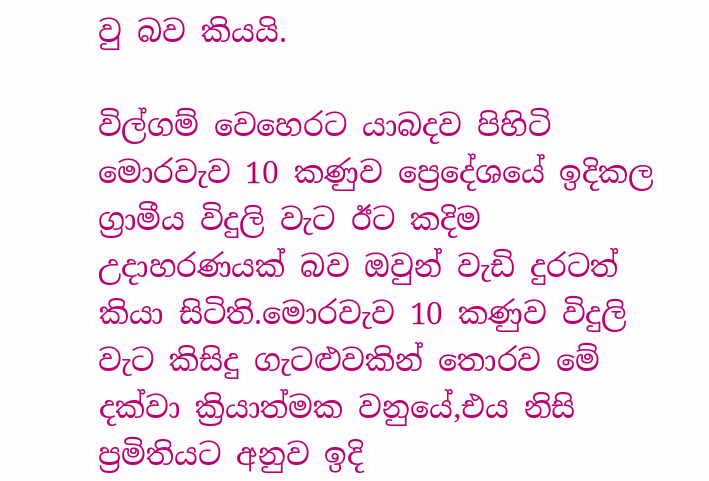වු බව කියයි.

විල්ගම් වෙහෙරට යාබදව පිහිටි මොරවැව 10 කණුව ප්‍රෙදේශයේ ඉදිකල ග්‍රාමීය විදුලි වැට ඊට කදිම උදාහරණයක් බව ඔවුන් වැඩි දුරටත් කියා සිටිති.මොරවැව 10 කණුව විදුලි වැට කිසිදු ගැටළුවකින් තොරව මේ දක්වා ක්‍රියාත්මක වනුයේ,එය නිසි ප්‍රමිතියට අනුව ඉදි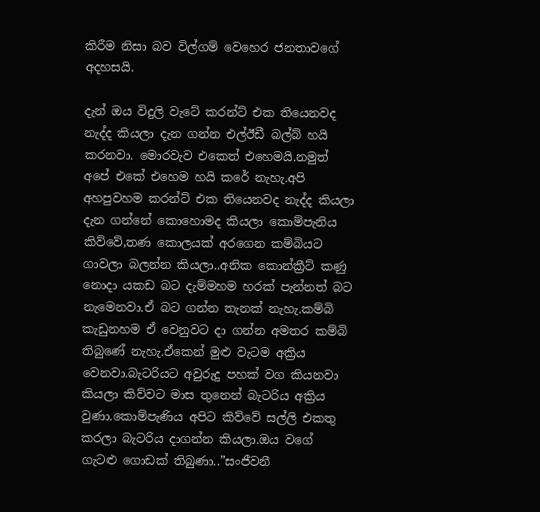කිරීම නිසා බව විල්ගම් වෙහෙර ජනතාවගේ අදහසයි.

දැන් ඔය විදුලි වැටේ කරන්ට් එක තියෙනවද නැද්ද කියලා දැන ගන්න එල්ඊඩී බල්බ් හයි කරනවා. මොරවැව එකෙත් එහෙමයි.නමුත් අපේ එකේ එහෙම හයි කරේ නැහැ.අපි අහපුවහම කරන්ට් එක තියෙනවද නැද්ද කියලා දැන ගන්නේ කොහොමද කියලා කොම්පැනිය කිව්වේ,තණ කොලයක් අරගෙන කම්බියට ගාවලා බලන්න කියලා..අනික කොන්ක්‍රීට් කණු නොදා යකඩ බට දැම්මහම හරක් පැන්නත් බට නැමෙනවා.ඒ බට ගන්න තැනක් නැහැ.කම්බි කැඩුනහම ඒ වෙනුවට දා ගන්න අමතර කම්බි තිබුණේ නැහැ.ඒකෙන් මුළු වැටම අක්‍රිය වෙනවා.බැටරියට අවුරුදු පහක් වග කියනවා කියලා කිව්වට මාස තුනෙන් බැටරිය අක්‍රිය වුණා.කොම්පැණිය අපිට කිව්වේ සල්ලි එකතු කරලා බැටරිය දාගන්න කියලා.ඔය වගේ ගැටළු ගොඩක් තිබුණා..”සංජීවනී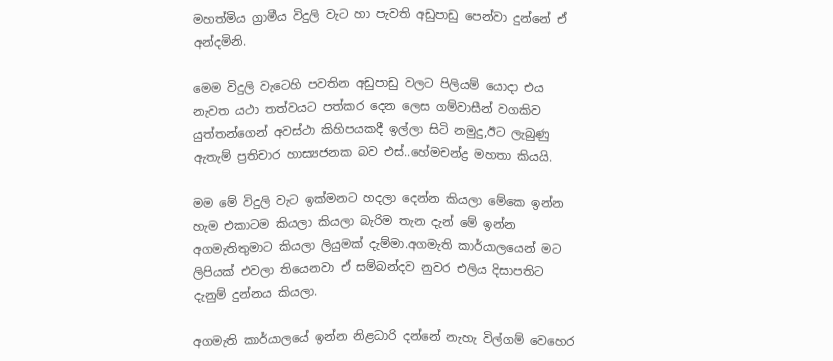මහත්මිය ග්‍රාමීය විදුලි වැට හා පැවති අඩුපාඩු පෙන්වා දුන්නේ ඒ අන්දමිනි.

මෙම විදුලි වැටෙහි පවතින අඩුපාඩු වලට පිලියම් යොදා එය නැවත යථා තත්වයට පත්කර දෙන ලෙස ගම්වාසීන් වගකිව යුත්තන්ගෙන් අවස්ථා කිහිපයකදී ඉල්ලා සිටි නමුදු,ඊට ලැබුණු ඇතැම් ප්‍රතිචාර හාස්‍යජනක බව එස්..හේමචන්ද්‍ර මහතා කියයි.

මම මේ විදුලි වැට ඉක්මනට හදලා දෙන්න කියලා මේකෙ ඉන්න හැම එකාටම කියලා කියලා බැරිම තැන දැන් මේ ඉන්න අගමැතිතුමාට කියලා ලියුමක් දැම්මා.අගමැති කාර්යාලයෙන් මට ලිපියක් එවලා තියෙනවා ඒ සම්බන්දව නුවර එලිය දිසාපතිට දැනුම් දුන්නය කියලා.

අගමැති කාර්යාලයේ ඉන්න නිළධාරි දන්නේ නැහැ විල්ගම් වෙහෙර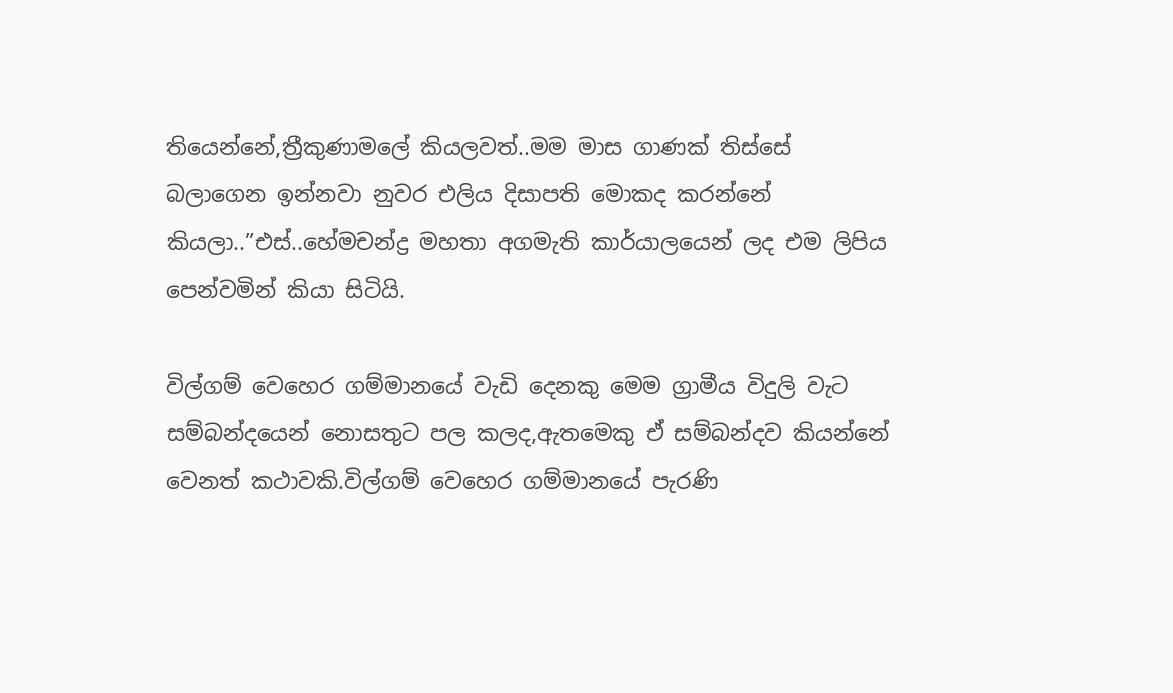තියෙන්නේ,ත්‍රීකුණාමලේ කියලවත්..මම මාස ගාණක් තිස්සේ බලාගෙන ඉන්නවා නුවර එලිය දිසාපති මොකද කරන්නේ කියලා..”එස්..හේමචන්ද්‍ර මහතා අගමැති කාර්යාලයෙන් ලද එම ලිපිය පෙන්වමින් කියා සිටියි.

විල්ගම් වෙහෙර ගම්මානයේ වැඩි දෙනකු මෙම ග්‍රාමීය විදුලි වැට සම්බන්දයෙන් නොසතුට පල කලද,ඇතමෙකු ඒ සම්බන්දව කියන්නේ වෙනත් කථාවකි.විල්ගම් වෙහෙර ගම්මානයේ පැරණි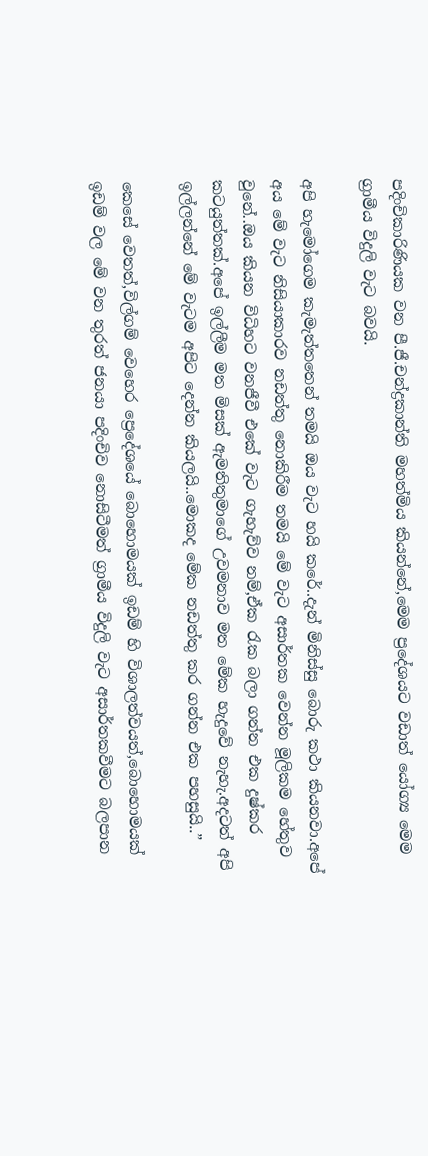පදිංචිකාරිණියක වන පී.ජී.චන්ද්‍රකාන්ති මහත්මිය කියන්නේ,මෙම ප්‍රදේශයට වඩාත් යෝග්‍ය මෙම ග්‍රාමීය විදුලි වැට බවයි.

අපි හැමෝගෙම කැමැත්තතෙන් තමයි ඔය වැට හයි කරේ..දැන් මිනිස්සු බොරු කථා කියනවා.අපේ අය මේ වැට නිසියාකාරව නඩත්තු නොකිරීම තමයි මේ වැට අසාර්තක වෙන්න මූලිකම හේතුව වුනේ..ඔය කියන විධිහට වනජීවී එකේ වැට ගැහැව්ව නම්,ඒක රැක බලා ගන්න එක දුෂ්කර කටයුත්තක්.අපේ ඉල්ලීම මත මිසක් ඇමතිතුමාගේ උවමනාව මත මේක හැදුවේ නැහැ.අදටත් අපි ඉල්ලන්නේ මේ වැටම අපිට දෙන්න කියලයි..මොකද මේක නඩත්තු කර ගන්න එක පහසුයි..”

කෙසේ වෙතත්,විල්ගම් වෙහෙර ප්‍රෙදේශයේ බොහොමයක් ඉඩම් හි විශාලත්වයත්,බොහොමයක් ඉඩම් වල මේ වන තුරත් ජනයා පදිංචිව නොසිටීමත් ග්‍රාමීය විදුලි වැට අසාර්තකවීමට බලපාන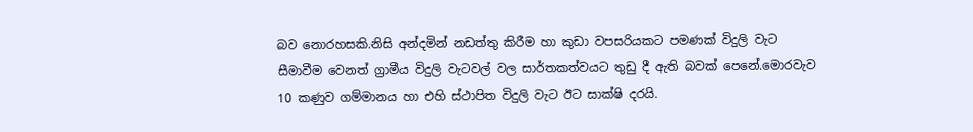බව නොරහසකි.නිසි අන්දමින් නඩත්තු කිරීම හා කුඩා වපසරියකට පමණක් විදුලි වැට සීමාවීම වෙනත් ග්‍රාමීය විදුලි වැටවල් වල සාර්තකත්වයට තුඩු දී ඇති බවක් පෙනේ.මොරවැව 10 කණුව ගම්මානය හා එහි ස්ථාපිත විදුලි වැට ඊට සාක්ෂි දරයි.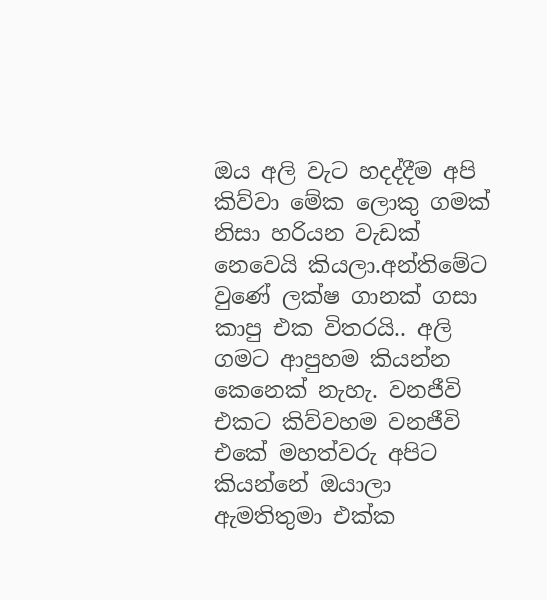ඔය අලි වැට හදද්දීම අපි කිව්වා මේක ලොකු ගමක් නිසා හරියන වැඩක් නෙවෙයි කියලා.අන්තිමේට වුණේ ලක්ෂ ගානක් ගසා කාපු එක විතරයි.. අලි ගමට ආපුහම කියන්න කෙනෙක් නැහැ. වනජීවි එකට කිව්වහම වනජීවි එකේ මහත්වරු අපිට කියන්නේ ඔයාලා ඇමතිතුමා එක්ක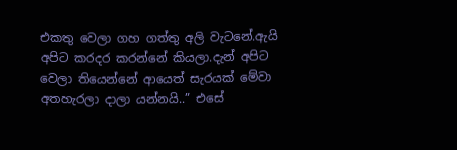එකතු වෙලා ගහ ගත්තු අලි වැටනේ.ඇයි අපිට කරදර කරන්නේ කියලා.දැන් අපිට වෙලා තියෙන්නේ ආයෙත් සැරයක් මේවා අතහැරලා දාලා යන්නයි..” එසේ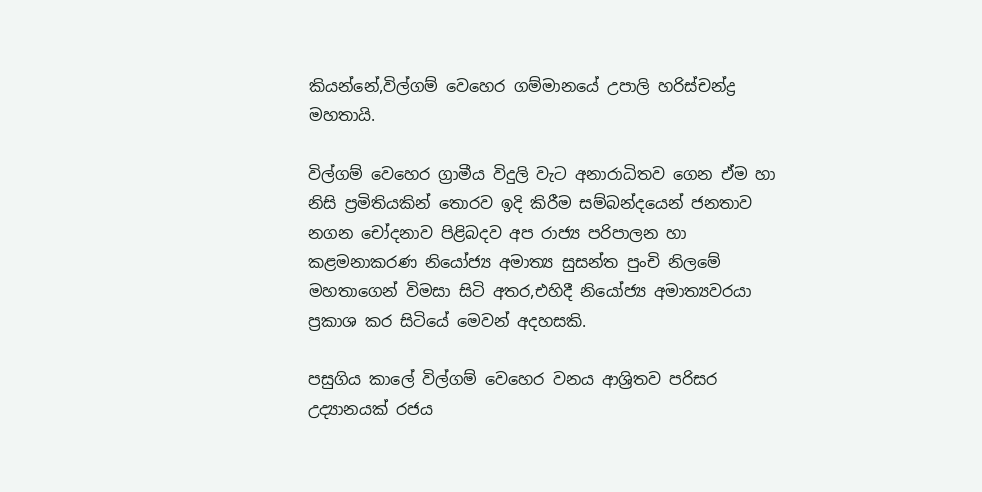කියන්නේ,විල්ගම් වෙහෙර ගම්මානයේ උපාලි හරිස්චන්ද්‍ර මහතායි.

විල්ගම් වෙහෙර ග්‍රාමීය විදුලි වැට අනාරාධිතව ගෙන ඒම හා නිසි ප්‍රමිතියකින් තොරව ඉදි කිරීම සම්බන්දයෙන් ජනතාව නගන චෝදනාව පිළිබදව අප රාජ්‍ය පරිපාලන හා කළමනාකරණ නියෝජ්‍ය අමාත්‍ය සුසන්ත පුංචි නිලමේ මහතාගෙන් විමසා සිටි අතර,එහිදී නියෝජ්‍ය අමාත්‍යවරයා ප්‍රකාශ කර සිටියේ මෙවන් අදහසකි.

පසුගිය කාලේ විල්ගම් වෙහෙර වනය ආශ්‍රිතව පරිසර උද්‍යානයක් රජය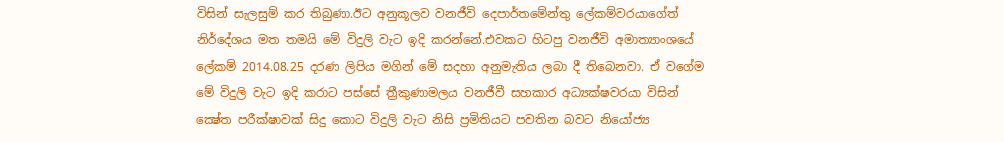විසින් සැලසුම් කර තිබුණා.ඊට අනුකූලව වනජීවි දෙපාර්තමේන්තු ලේකම්වරයාගේත් නිර්දේශය මත තමයි මේ විදුලි වැට ඉදි කරන්නේ.එවකට හිටපු වනජීවි අමාත්‍යාංශයේ ලේකම් 2014.08.25 දරණ ලිපිය මගින් මේ සදහා අනුමැතිය ලබා දී තිබෙනවා. ඒ වගේම මේ විදුලි වැට ඉදි කරාට පස්සේ ත්‍රීකුණාමලය වනජීවී සහකාර අධ්‍යක්ෂවරයා විසින් ක්‍ෂේත පරීක්ෂාවක් සිදු කොට විදුලි වැට නිසි ප්‍රමිතියට පවතින බවට නියෝජ්‍ය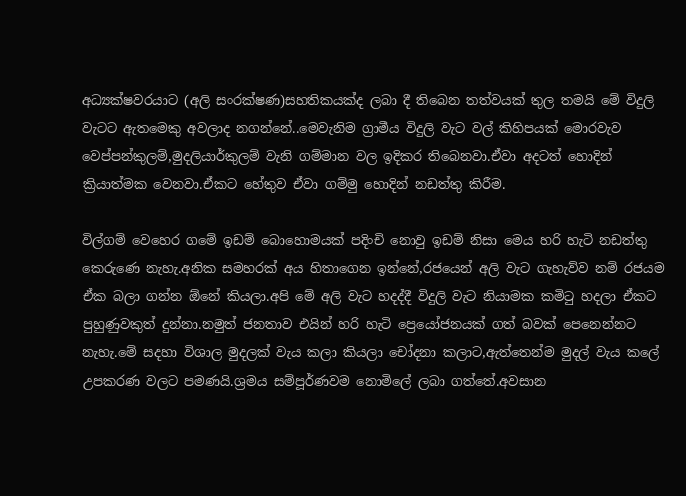අධ්‍යක්ෂවරයාට (අලි සංරක්ෂණ)සහතිකයක්ද ලබා දී තිබෙන තත්වයක් තුල තමයි මේ විදුලි වැටට ඇතමෙකු අවලාද නගන්නේ..මෙවැනිම ග්‍රාමීය විදුලි වැට වල් කිහිපයක් මොරවැව වෙප්පන්කුලම්,මුදලියාර්කුලම් වැනි ගම්මාන වල ඉදිකර තිබෙනවා.ඒවා අදටත් හොදින් ක්‍රියාත්මක වෙනවා.ඒකට හේතුව ඒවා ගම්මු හොදින් නඩත්තු කිරීම.

විල්ගම් වෙහෙර ගමේ ඉඩම් බොහොමයක් පදිංචි නොවු ඉඩම් නිසා මෙය හරි හැටි නඩත්තු කෙරුණෙ නැහැ.අනික සමහරක් අය හිතාගෙන ඉන්නේ,රජයෙන් අලි වැට ගැහැව්ව නම් රජයම ඒක බලා ගන්න ඕනේ කියලා.අපි මේ අලි වැට හදද්දී විදුලි වැට නියාමක කමිටු හදලා ඒකට පුහුණුවකුත් දුන්නා.නමුත් ජනතාව එයින් හරි හැටි ප්‍රෙයෝජනයක් ගත් බවක් පෙනෙන්නට නැහැ.මේ සදහා විශාල මුදලක් වැය කලා කියලා චෝදනා කලාට,ඇත්තෙන්ම මුදල් වැය කලේ උපකරණ වලට පමණයි.ශ්‍රමය සම්පූර්ණවම නොමිලේ ලබා ගත්තේ.අවසාන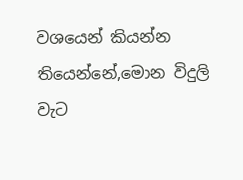වශයෙන් කියන්න තියෙන්නේ,මොන විදුලි වැට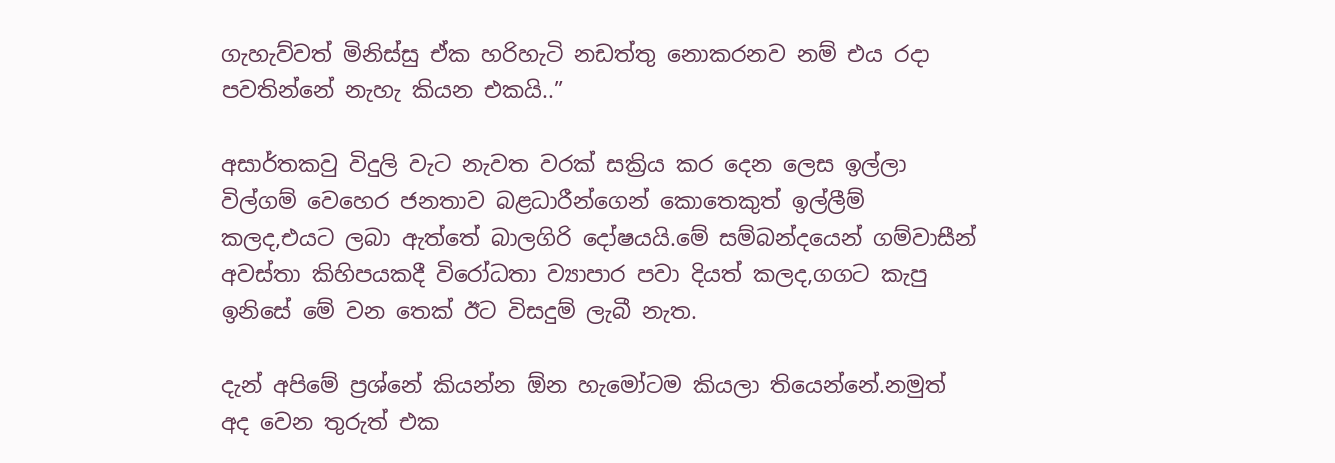ගැහැව්වත් මිනිස්සු ඒක හරිහැටි නඩත්තු නොකරනව නම් එය රදා පවතින්නේ නැහැ කියන එකයි..”

අසාර්තකවු විදුලි වැට නැවත වරක් සක්‍රිය කර දෙන ලෙස ඉල්ලා විල්ගම් වෙහෙර ජනතාව බළධාරීන්ගෙන් කොතෙකුත් ඉල්ලීම් කලද,එයට ලබා ඇත්තේ බාලගිරි දෝෂයයි.මේ සම්බන්දයෙන් ගම්වාසීන් අවස්තා කිහිපයකදී විරෝධතා ව්‍යාපාර පවා දියත් කලද,ගගට කැපු ඉනිසේ මේ වන තෙක් ඊට විසදුම් ලැබී නැත.

දැන් අපිමේ ප්‍රශ්නේ කියන්න ඕන හැමෝටම කියලා තියෙන්නේ.නමුත් අද වෙන තුරුත් එක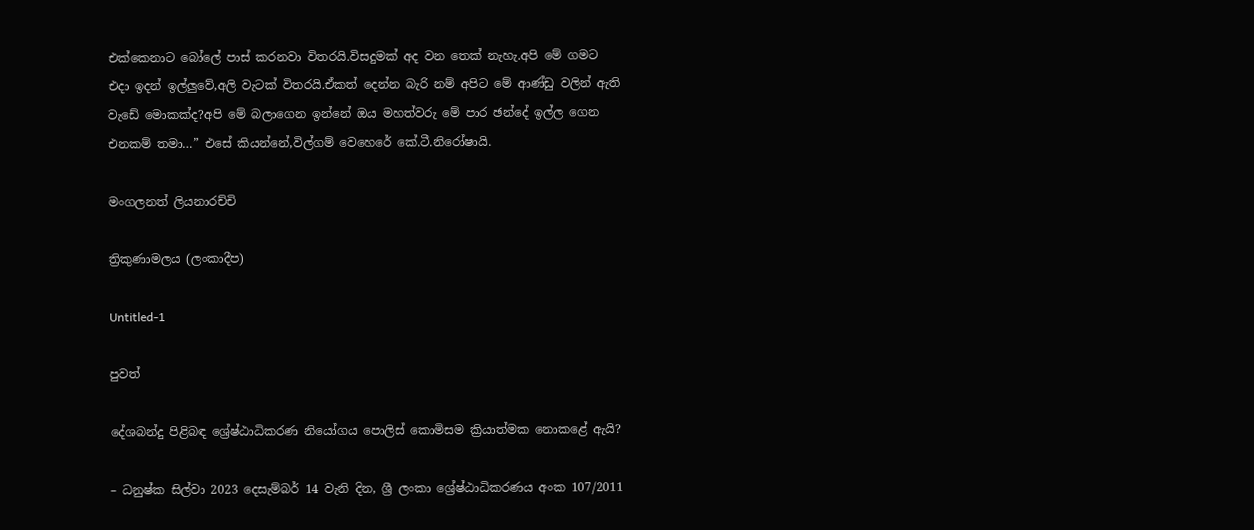එක්කෙනාට බෝලේ පාස් කරනවා විතරයි.විසදුමක් අද වන තෙක් නැහැ.අපි මේ ගමට එදා ඉදන් ඉල්ලුවේ,අලි වැටක් විතරයි.ඒකත් දෙන්න බැරි නම් අපිට මේ ආණ්ඩු වලින් ඇති වැඩේ මොකක්ද?අපි මේ බලාගෙන ඉන්නේ ඔය මහත්වරු මේ පාර ඡන්දේ ඉල්ල ගෙන එනකම් තමා…” එසේ කියන්නේ,විල්ගම් වෙහෙරේ කේ.ටී.නිරෝෂායි.

මංගලනත් ලියනාරච්චි

ත්‍රිකුණාමලය (ලංකාදීප)

Untitled-1

පුවත්

දේශබන්දු පිළිබඳ ශ්‍රේෂ්ඨාධිකරණ නියෝගය පොලිස් කොමිසම ක්‍රියාත්මක නොකළේ ඇයි?

– ධනුෂ්ක සිල්වා 2023 දෙසැම්බර් 14 වැනි දින, ශ්‍රී ලංකා ශ්‍රේෂ්ඨාධිකරණය අංක 107/2011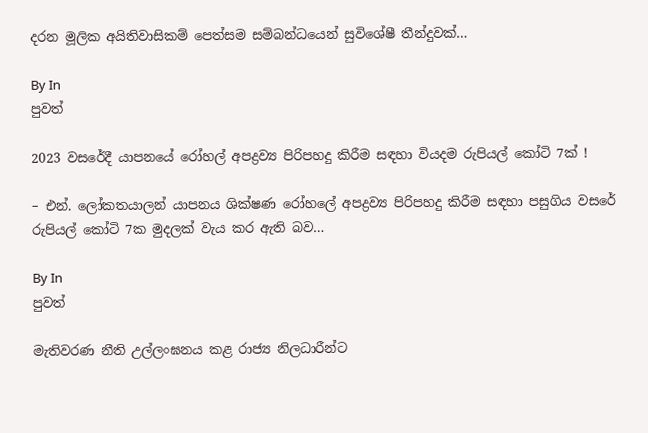දරන මූලික අයිතිවාසිකම් පෙත්සම සම්බන්ධයෙන් සුවිශේෂී තීන්දුවක්…

By In
පුවත්

2023 වසරේදී යාපනයේ රෝහල් අපද්‍රව්‍ය පිරිපහදු කිරීම සඳහා වියදම රුපියල් කෝටි 7ක් !

– එන්. ලෝකතයාලන් යාපනය ශික්ෂණ රෝහලේ අපද්‍රව්‍ය පිරිපහදු කිරීම සඳහා පසුගිය වසරේ රුපියල් කෝටි 7ක මුදලක් වැය කර ඇති බව…

By In
පුවත්

මැතිවරණ නීති උල්ලංඝනය කළ රාජ්‍ය නිලධාරීන්ට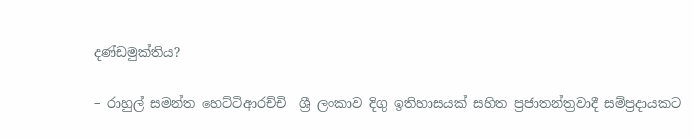දණ්ඩමුක්තිය?

– රාහුල් සමන්ත හෙට්ටිආරච්චි  ශ්‍රී ලංකාව දිගු ඉතිහාසයක් සහිත ප්‍රජාතන්ත්‍රවාදී සම්ප්‍රදායකට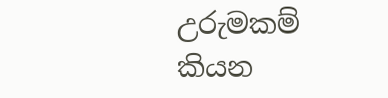උරුමකම් කියන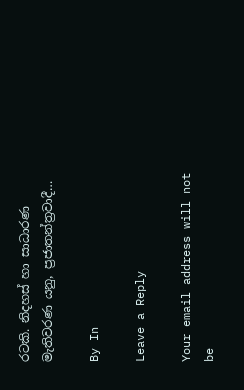රටකි. නිදහස් හා සාධාරණ මැතිවරණ යනු, ප්‍රජාතන්ත්‍රවාදී…

By In

Leave a Reply

Your email address will not be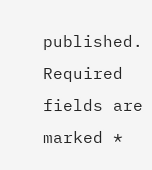published. Required fields are marked *